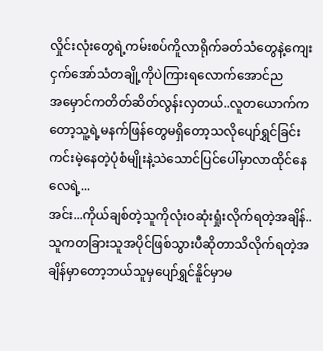လှိုင်းလုံးတွေရဲ့ကမ်းစပ်ကိူလာရိုက်ခတ်သံတွေနဲ့ကျေး
ငှက်အော်သံတချို့ကိုပဲကြားရလောက်အောင်ည
အမှောင်ကတိတ်ဆိတ်လွန်းလှတယ်..လူတယောက်ကတော့သူ့ရဲ့မနက်ဖြန်တွေမရှိတော့သလိုပျော်ရွှင်ခြင်းကင်းမဲ့နေတဲ့ပုံစံမျိုးနဲ့သဲသောင်ပြင်ပေါ်မှာလာထိုင်နေလေရဲ့...
အင်း...ကိုယ်ချစ်တဲ့သူကိုလုံးဝဆုံးရှုံးလိုက်ရတဲ့အချိန်..သူကတခြားသူအပိုင်ဖြစ်သွားပီဆိုတာသိလိုက်ရတဲ့အချိန်မှာတော့ဘယ်သူမှပျော်ရွှင်နိူင်မှာမ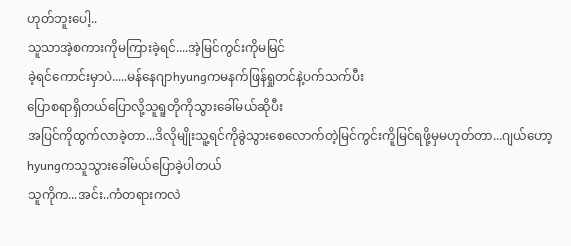ဟုတ်ဘူးပေါ့..
သူသာအဲ့စကားကိုမကြားခဲ့ရင်....အဲ့မြင်ကွင်းကိုမမြင်
ခဲ့ရင်ကောင်းမှာပဲ.....မန်နေဂျာhyungကမနက်ဖြန်ရှုတင်နဲ့ပက်သက်ပီး
ပြောစရာရှိတယ်ပြောလို့သူရူတိုကိုသွားခေါ်မယ်ဆိုပီး
အပြင်ကိုထွက်လာခဲ့တာ...ဒိလိုမျိုးသူ့ရင်ကိုခွဲသွားစေလောက်တဲ့မြင်ကွင်းကိူမြင်ရဖို့မှမဟုတ်တာ...ဂျယ်ဟော့hyungကသူသွားခေါ်မယ်ပြောခဲ့ပါတယ်
သူကိုက...အင်း..ကံတရားကလဲ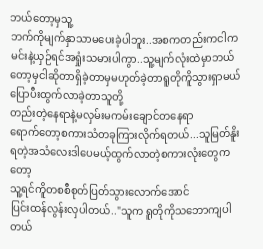ဘယ်တော့မှသူ့
ဘက်ကိုမျက်နှာသာမပေးခဲ့ပါဘူး..အစကတည်းကငါက
မင်းနဲ့ယှဉ်ရင်အရှုံးသမားပါကွာ..သူ့မျက်လုံးထဲမှာဘယ်တော့မှငါဆိုတာရှိခဲ့တာမှမဟုတ်ခဲ့တာရူတိုကိူသွားရှာမယ်ပြောပီးထွက်လာခဲ့တာသူတို့
တည်းတဲ့နေရာနဲ့မလှမ်းမကမ်းချောင်တနေရာ
ရောက်တော့စကားသံတခုကြားလိုက်ရတယ်...သူမြတ်နိူး
ရတဲ့အသံလေးဒါပေမယ့်ထွက်လာတဲ့စကားလုံးတွေကတော့
သူ့ရင်ကိူတစစီစုတ်ပြတ်သွားလောက်အောင်
ပြင်းထန်လွန်းလှပါတယ်.."သူက ရူတိုကိုသဘောကျပါတယ်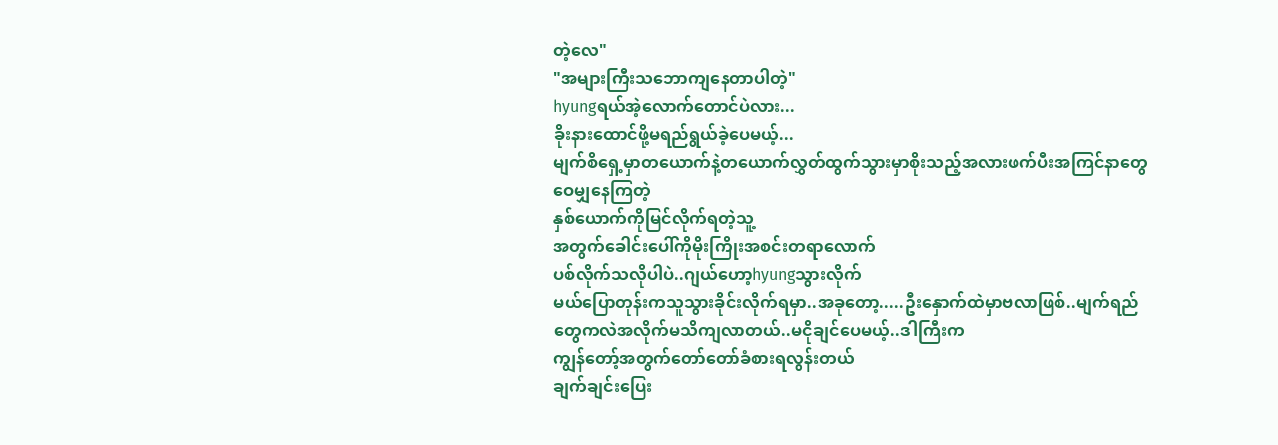တဲ့လေ"
"အများကြီးသဘောကျနေတာပါတဲ့"
hyungရယ်အဲ့လောက်တောင်ပဲလား...
ခိုးနားထောင်ဖို့မရည်ရွယ်ခဲ့ပေမယ့်...
မျက်စိရှေ့မှာတယောက်နဲ့တယောက်လွှတ်ထွက်သွားမှာစိုးသည့်အလားဖက်ပီးအကြင်နာတွေဝေမျှနေကြတဲ့
နှစ်ယောက်ကိုမြင်လိုက်ရတဲ့သူ့
အတွက်ခေါင်းပေါ်ကိုမိုးကြိုးအစင်းတရာလောက်
ပစ်လိုက်သလိုပါပဲ..ဂျယ်ဟော့hyungသွားလိုက်
မယ်ပြောတုန်းကသူသွားခိုင်းလိုက်ရမှာ..အခုတော့.....ဦးနှောက်ထဲမှာဗလာဖြစ်..မျက်ရည်တွေကလဲအလိုက်မသိကျလာတယ်..မငိုချင်ပေမယ့်..ဒါကြီးက
ကျွန်တော့်အတွက်တော်တော်ခံစားရလွန်းတယ်
ချက်ချင်းပြေး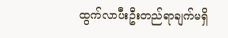ထွက်လာပီးဦးတည်ရာချက်မရှိ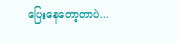ပြေးနေတော့တာပဲ...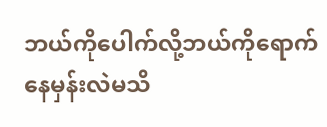ဘယ်ကိုပေါက်လို့ဘယ်ကိုရောက်နေမှန်းလဲမသိ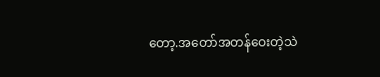တော့.အတော်အတန်ဝေးတဲ့သဲ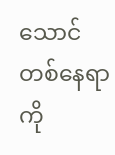သောင်တစ်နေရာကို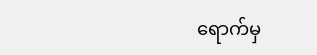ရောက်မှ